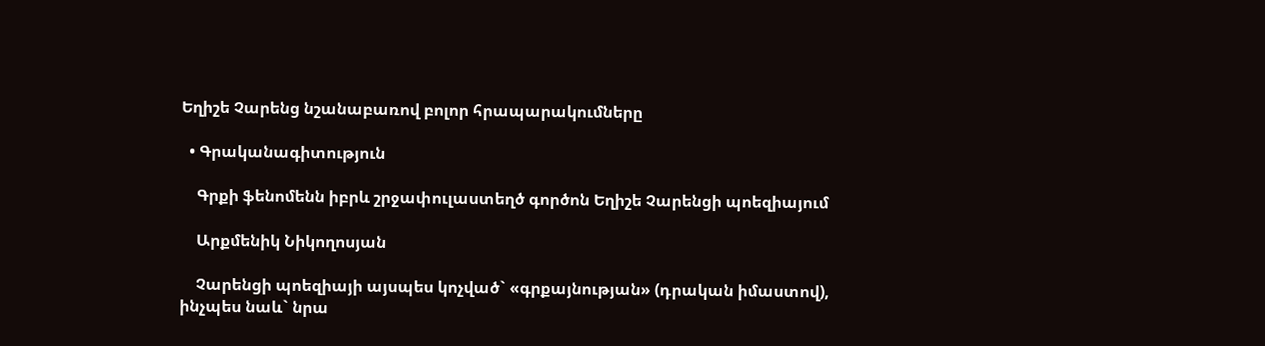Եղիշե Չարենց նշանաբառով բոլոր հրապարակումները

  • Գրականագիտություն

    Գրքի ֆենոմենն իբրև շրջափուլաստեղծ գործոն Եղիշե Չարենցի պոեզիայում

    Արքմենիկ Նիկողոսյան

    Չարենցի պոեզիայի այսպես կոչված` «գրքայնության» (դրական իմաստով), ինչպես նաև` նրա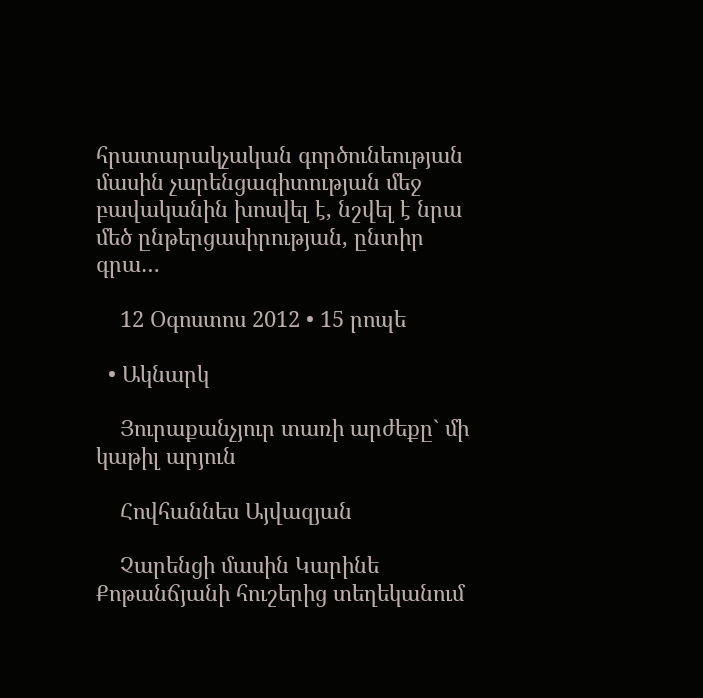հրատարակչական գործունեության մասին չարենցագիտության մեջ բավականին խոսվել է, նշվել է նրա մեծ ընթերցասիրության, ընտիր գրա…

    12 Օգոստոս 2012 • 15 րոպե

  • Ակնարկ

    Յուրաքանչյուր տառի արժեքը` մի կաթիլ արյուն

    Հովհաննես Այվազյան

    Չարենցի մասին Կարինե Քոթանճյանի հուշերից տեղեկանում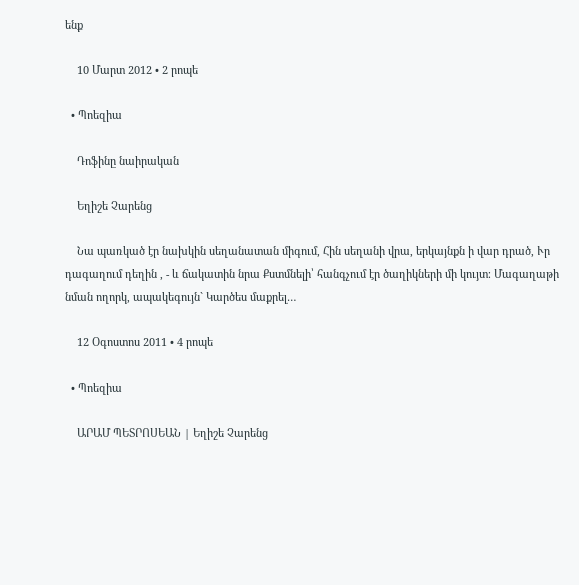ենք

    10 Մարտ 2012 • 2 րոպե

  • Պոեզիա

    Դոֆինը նաիրական

    Եղիշե Չարենց

    Նա պառկած էր նախկին սեղանատան միգում, Հին սեղանի վրա, երկայնքն ի վար դրած, Ւր դագաղում դեղին , - և ճակատին նրա Քստմնելի՝ հանգչում էր ծաղիկների մի կույտ։ Մագաղաթի նման ողորկ, ապակեգույն` Կարծես մաքրել…

    12 Օգոստոս 2011 • 4 րոպե

  • Պոեզիա

    ԱՐԱՄ ՊԵՏՐՈՍԵԱՆ | Եղիշե Չարենց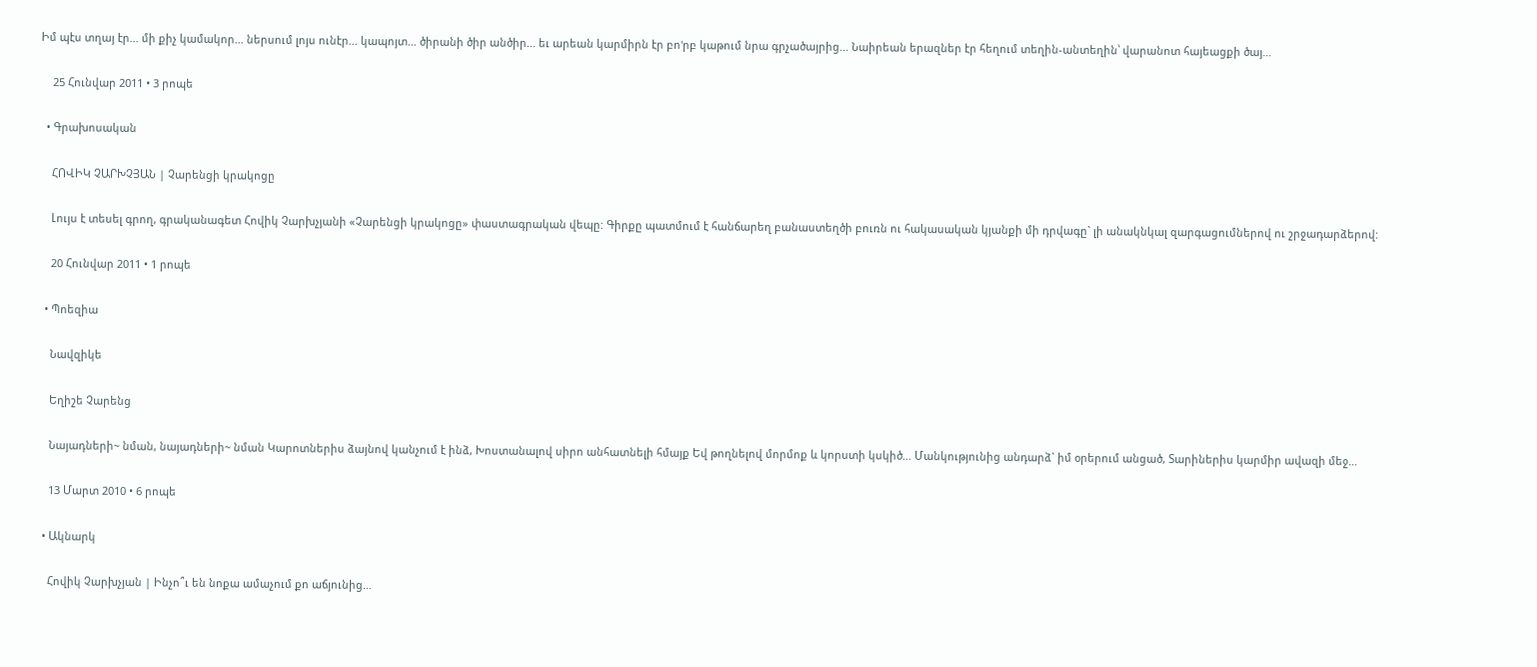Իմ պէս տղայ էր... մի քիչ կամակոր... ներսում լոյս ունէր... կապոյտ... ծիրանի ծիր անծիր... եւ արեան կարմիրն էր բո'րբ կաթում նրա գրչածայրից... Նաիրեան երազներ էր հեղում տեղին-անտեղին՝ վարանոտ հայեացքի ծայ…

    25 Հունվար 2011 • 3 րոպե

  • Գրախոսական

    ՀՈՎԻԿ ՉԱՐԽՉՅԱՆ | Չարենցի կրակոցը

    Լույս է տեսել գրող, գրականագետ Հովիկ Չարխչյանի «Չարենցի կրակոցը» փաստագրական վեպը: Գիրքը պատմում է հանճարեղ բանաստեղծի բուռն ու հակասական կյանքի մի դրվագը` լի անակնկալ զարգացումներով ու շրջադարձերով:

    20 Հունվար 2011 • 1 րոպե

  • Պոեզիա

    Նավզիկե

    Եղիշե Չարենց

    Նայադների~ նման, նայադների~ նման Կարոտներիս ձայնով կանչում է ինձ, Խոստանալով սիրո անհատնելի հմայք Եվ թողնելով մորմոք և կորստի կսկիծ… Մանկությունից անդարձ` իմ օրերում անցած, Տարիներիս կարմիր ավազի մեջ…

    13 Մարտ 2010 • 6 րոպե

  • Ակնարկ

    Հովիկ Չարխչյան | Ինչո՞ւ են նոքա ամաչում քո աճյունից…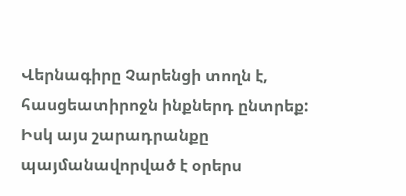Վերնագիրը Չարենցի տողն է, հասցեատիրոջն ինքներդ ընտրեք: Իսկ այս շարադրանքը պայմանավորված է օրերս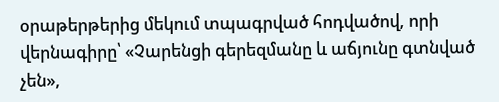օրաթերթերից մեկում տպագրված հոդվածով, որի վերնագիրը՝ «Չարենցի գերեզմանը և աճյունը գտնված չեն»,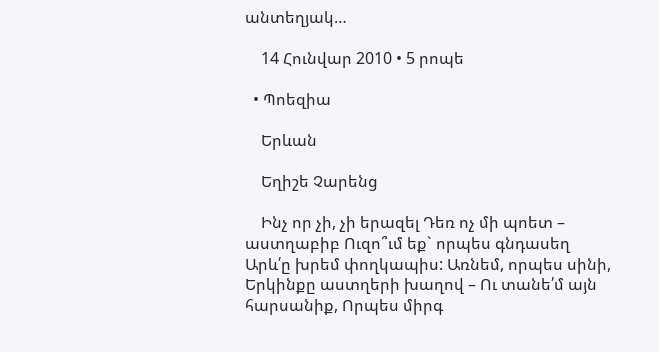անտեղյակ…

    14 Հունվար 2010 • 5 րոպե

  • Պոեզիա

    Երևան

    Եղիշե Չարենց

    Ինչ որ չի, չի երազել Դեռ ոչ մի պոետ – աստղաբիբ Ուզո՞ւմ եք` որպես գնդասեղ Արև՛ը խրեմ փողկապիս: Առնեմ, որպես սինի, Երկինքը աստղերի խաղով – Ու տանե՛մ այն հարսանիք, Որպես միրգ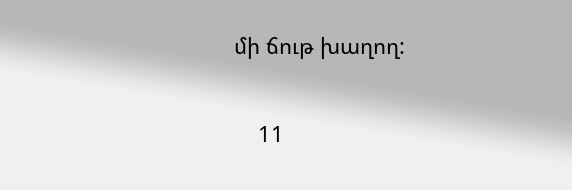մի ճութ խաղող:

    11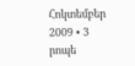Հոկտեմբեր 2009 • 3 րոպե